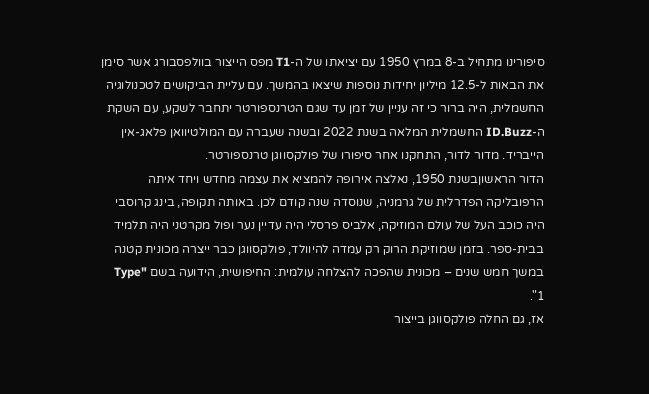סיפורינו מתחיל ב-8 במרץ 1950 עם יציאתו של ה-T1 מפס הייצור בוולפסבורג אשר סימן את הבאות ל-12.5 מיליון יחידות נוספות שיצאו בהמשך. עם עליית הביקושים לטכנולוגיה החשמלית, היה ברור כי זה עניין של זמן עד שגם הטרנספורטר יתחבר לשקע, עם השקת ה-ID.Buzz החשמלית המלאה בשנת 2022 ובשנה שעברה עם המולטיוואן פלאג-אין הייבריד. מדור לדור, התחקנו אחר סיפורו של פולקסווגן טרנספורטר.
הדור הראשוןבשנת 1950, נאלצה אירופה להמציא את עצמה מחדש ויחד איתה הרפובליקה הפדרלית של גרמניה, שנוסדה שנה קודם לכן. באותה תקופה, בינג קרוסבי היה כוכב העל של עולם המוזיקה, אלביס פרסלי היה עדיין נער ופול מקרטני היה תלמיד בבית-ספר. בזמן שמוזיקת הרוק רק עמדה להיוולד, פולקסווגן כבר ייצרה מכונית קטנה במשך חמש שנים – מכונית שהפכה להצלחה עולמית: החיפושית, הידועה בשם "Type 1".
אז, גם החלה פולקסווגן בייצור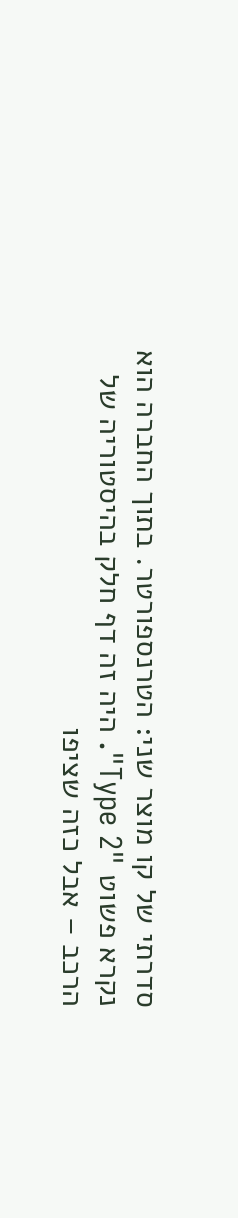סדרתי של קו מוצר שני: הטרנספורטר. בתוך החברה הוא נקרא פשוט "Type 2". היה זה דף חלק בהיסטוריה של הרכב – אבל כזה שציפו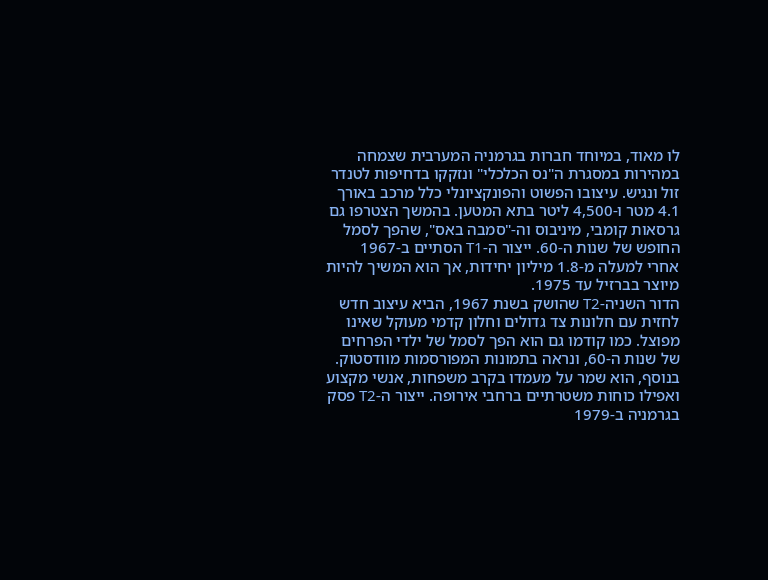לו מאוד, במיוחד חברות בגרמניה המערבית שצמחה במהירות במסגרת ה"נס הכלכלי" ונזקקו בדחיפות לטנדר זול ונגיש. עיצובו הפשוט והפונקציונלי כלל מרכב באורך 4.1 מטר ו-4,500 ליטר בתא המטען. בהמשך הצטרפו גם גרסאות קומבי, מיניבוס וה-"סמבה באס", שהפך לסמל החופש של שנות ה-60. ייצור ה-T1 הסתיים ב-1967 אחרי למעלה מ-1.8 מיליון יחידות, אך הוא המשיך להיות מיוצר בברזיל עד 1975.
הדור השניה-T2 שהושק בשנת 1967, הביא עיצוב חדש לחזית עם חלונות צד גדולים וחלון קדמי מעוקל שאינו מפוצל. כמו קודמו גם הוא הפך לסמל של ילדי הפרחים של שנות ה-60, ונראה בתמונות המפורסמות מוודסטוק. בנוסף, הוא שמר על מעמדו בקרב משפחות, אנשי מקצוע ואפילו כוחות משטרתיים ברחבי אירופה. ייצור ה-T2 פסק בגרמניה ב-1979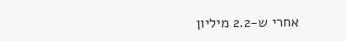אחרי ש-2.2 מיליון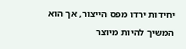יחידות ירדו מפס הייצור, אך הוא המשיך להיות מיוצר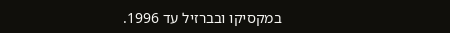במקסיקו ובברזיל עד 1996.